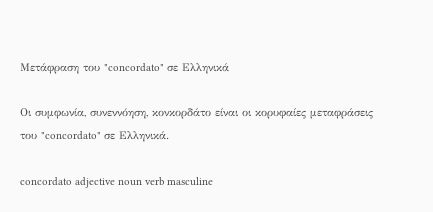Μετάφραση του "concordato" σε Ελληνικά

Οι συμφωνία, συνεννόηση, κονκορδάτο είναι οι κορυφαίες μεταφράσεις του "concordato" σε Ελληνικά.

concordato adjective noun verb masculine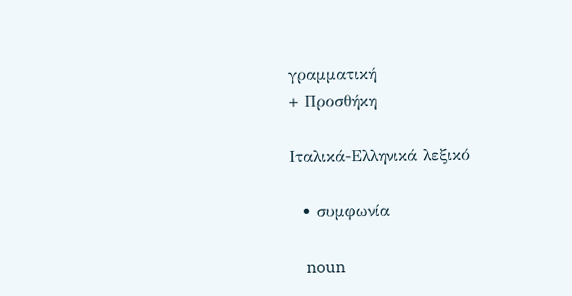γραμματική
+ Προσθήκη

Ιταλικά-Ελληνικά λεξικό

  • συμφωνία

    noun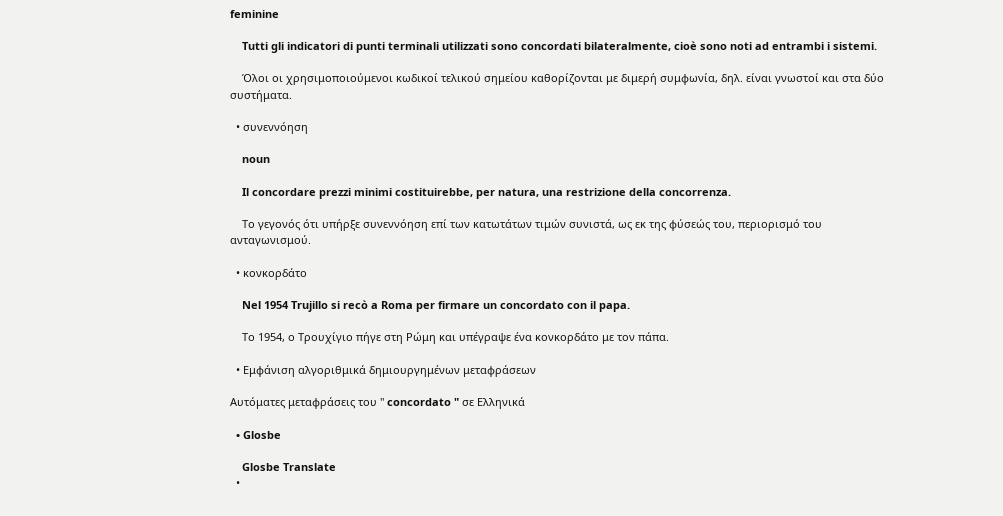feminine

    Tutti gli indicatori di punti terminali utilizzati sono concordati bilateralmente, cioè sono noti ad entrambi i sistemi.

    Όλοι οι χρησιμοποιούμενοι κωδικοί τελικού σημείου καθορίζονται με διμερή συμφωνία, δηλ. είναι γνωστοί και στα δύο συστήματα.

  • συνεννόηση

    noun

    Il concordare prezzi minimi costituirebbe, per natura, una restrizione della concorrenza.

    Το γεγονός ότι υπήρξε συνεννόηση επί των κατωτάτων τιμών συνιστά, ως εκ της φύσεώς του, περιορισμό του ανταγωνισμού.

  • κονκορδάτο

    Nel 1954 Trujillo si recò a Roma per firmare un concordato con il papa.

    Το 1954, ο Τρουχίγιο πήγε στη Ρώμη και υπέγραψε ένα κονκορδάτο με τον πάπα.

  • Εμφάνιση αλγοριθμικά δημιουργημένων μεταφράσεων

Αυτόματες μεταφράσεις του " concordato " σε Ελληνικά

  • Glosbe

    Glosbe Translate
  •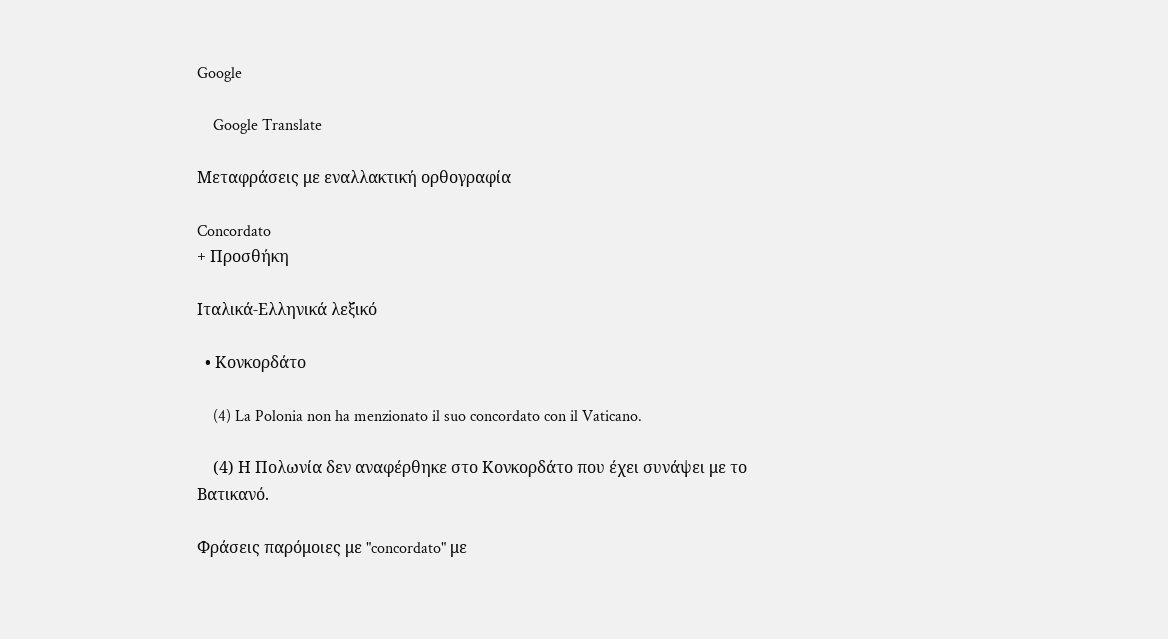Google

    Google Translate

Μεταφράσεις με εναλλακτική ορθογραφία

Concordato
+ Προσθήκη

Ιταλικά-Ελληνικά λεξικό

  • Κονκορδάτο

    (4) La Polonia non ha menzionato il suo concordato con il Vaticano.

    (4) Η Πολωνία δεν αναφέρθηκε στο Κονκορδάτο που έχει συνάψει με το Βατικανό.

Φράσεις παρόμοιες με "concordato" με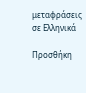μεταφράσεις σε Ελληνικά

Προσθήκη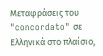Μεταφράσεις του "concordato" σε Ελληνικά στο πλαίσιο,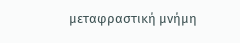μεταφραστική μνήμη